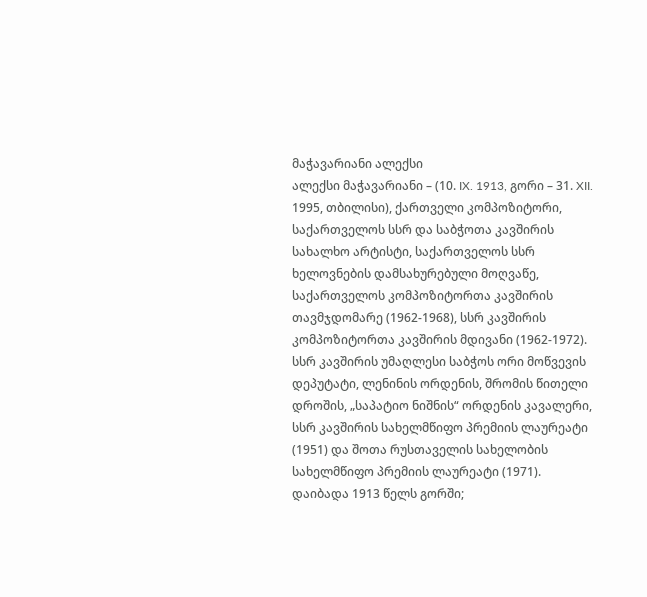მაჭავარიანი ალექსი
ალექსი მაჭავარიანი – (10. IX. 1913, გორი – 31. XII. 1995, თბილისი), ქართველი კომპოზიტორი, საქართველოს სსრ და საბჭოთა კავშირის სახალხო არტისტი, საქართველოს სსრ ხელოვნების დამსახურებული მოღვაწე, საქართველოს კომპოზიტორთა კავშირის თავმჯდომარე (1962-1968), სსრ კავშირის კომპოზიტორთა კავშირის მდივანი (1962-1972). სსრ კავშირის უმაღლესი საბჭოს ორი მოწვევის დეპუტატი, ლენინის ორდენის, შრომის წითელი დროშის, „საპატიო ნიშნის“ ორდენის კავალერი, სსრ კავშირის სახელმწიფო პრემიის ლაურეატი (1951) და შოთა რუსთაველის სახელობის სახელმწიფო პრემიის ლაურეატი (1971).
დაიბადა 1913 წელს გორში;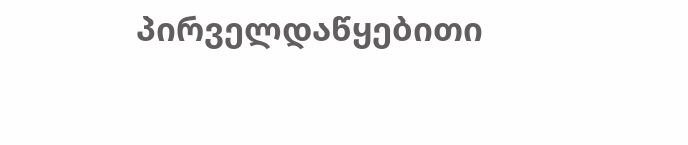პირველდაწყებითი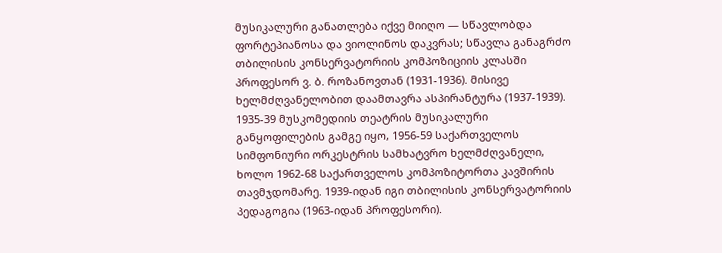მუსიკალური განათლება იქვე მიიღო — სწავლობდა ფორტეპიანოსა და ვიოლინოს დაკვრას; სწავლა განაგრძო თბილისის კონსერვატორიის კომპოზიციის კლასში პროფესორ ვ. ბ. როზანოვთან (1931-1936). მისივე ხელმძღვანელობით დაამთავრა ასპირანტურა (1937-1939).
1935-39 მუსკომედიის თეატრის მუსიკალური განყოფილების გამგე იყო, 1956-59 საქართველოს სიმფონიური ორკესტრის სამხატვრო ხელმძღვანელი, ხოლო 1962-68 საქართველოს კომპოზიტორთა კავშირის თავმჯდომარე. 1939-იდან იგი თბილისის კონსერვატორიის პედაგოგია (1963-იდან პროფესორი).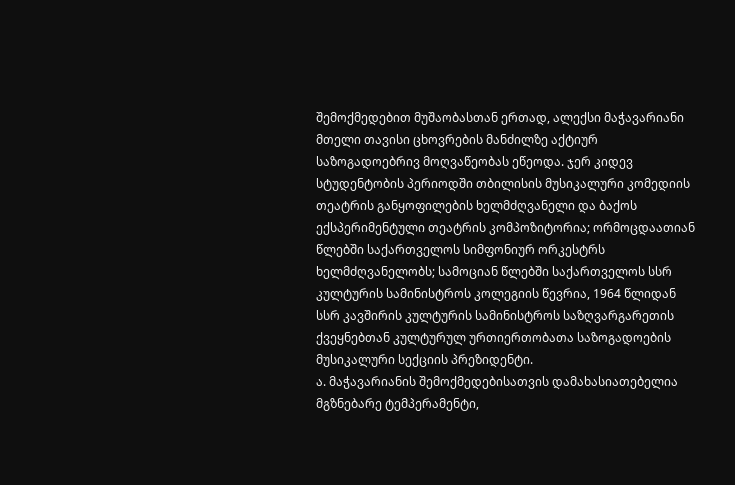შემოქმედებით მუშაობასთან ერთად, ალექსი მაჭავარიანი მთელი თავისი ცხოვრების მანძილზე აქტიურ საზოგადოებრივ მოღვაწეობას ეწეოდა. ჯერ კიდევ სტუდენტობის პერიოდში თბილისის მუსიკალური კომედიის თეატრის განყოფილების ხელმძღვანელი და ბაქოს ექსპერიმენტული თეატრის კომპოზიტორია; ორმოცდაათიან წლებში საქართველოს სიმფონიურ ორკესტრს ხელმძღვანელობს; სამოციან წლებში საქართველოს სსრ კულტურის სამინისტროს კოლეგიის წევრია, 1964 წლიდან სსრ კავშირის კულტურის სამინისტროს საზღვარგარეთის ქვეყნებთან კულტურულ ურთიერთობათა საზოგადოების მუსიკალური სექციის პრეზიდენტი.
ა. მაჭავარიანის შემოქმედებისათვის დამახასიათებელია მგზნებარე ტემპერამენტი,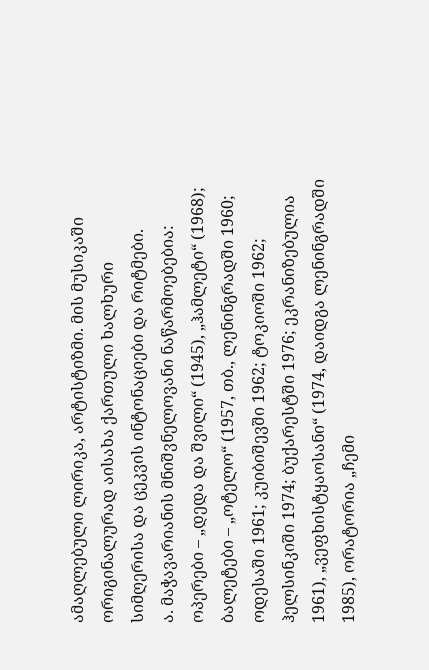ამაღლებული ლირიკა, არტისტიზმი. მის მუსიკაში ორიგინალურად აისახა ქართული ხალხური სიმღერისა და ცეკვის ინტონაციები და რიტმები.
ა. მაჭავარიანის მნიშვნელოვანი ნაწარმოებებია: ოპერები – „დედა და შვილი“ (1945), „ჰამლეტი“ (1968); ბალეტები – „ოტელო“ (1957, თბ., ლენინგრადში 1960; ოდესაში 1961; კუიბიშევში 1962; ტოკიოში 1962; ჰელსინკიში 1974; ბუქარესტში 1976; ეკრანიზებულია 1961), „ვეფხისტყაოსანი“ (1974, დაიდგა ლენინგრადში 1985), ორატორია „ჩემი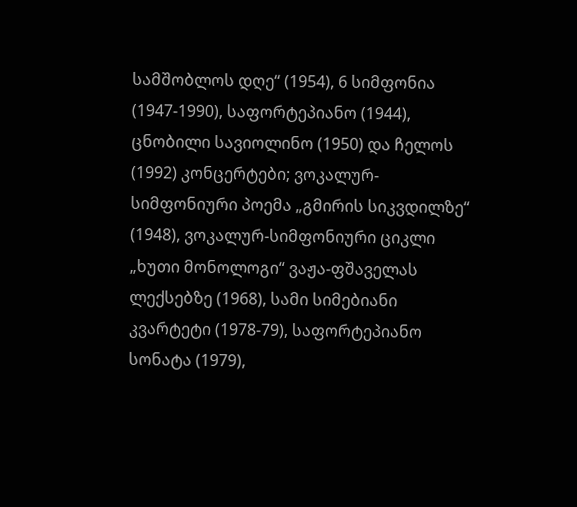სამშობლოს დღე“ (1954), 6 სიმფონია (1947-1990), საფორტეპიანო (1944), ცნობილი სავიოლინო (1950) და ჩელოს (1992) კონცერტები; ვოკალურ-სიმფონიური პოემა „გმირის სიკვდილზე“ (1948), ვოკალურ-სიმფონიური ციკლი „ხუთი მონოლოგი“ ვაჟა-ფშაველას ლექსებზე (1968), სამი სიმებიანი კვარტეტი (1978-79), საფორტეპიანო სონატა (1979),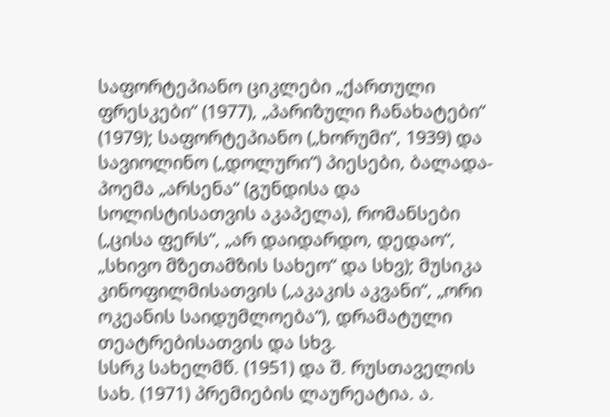საფორტეპიანო ციკლები „ქართული ფრესკები“ (1977), „პარიზული ჩანახატები“ (1979); საფორტეპიანო („ხორუმი“, 1939) და სავიოლინო („დოლური“) პიესები, ბალადა- პოემა „არსენა“ (გუნდისა და სოლისტისათვის აკაპელა), რომანსები („ცისა ფერს“, „არ დაიდარდო, დედაო“, „სხივო მზეთამზის სახეო“ და სხვ); მუსიკა კინოფილმისათვის („აკაკის აკვანი“, „ორი ოკეანის საიდუმლოება“), დრამატული თეატრებისათვის და სხვ.
სსრკ სახელმწ. (1951) და შ. რუსთაველის სახ. (1971) პრემიების ლაურეატია. ა.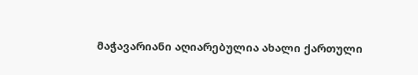მაჭავარიანი აღიარებულია ახალი ქართული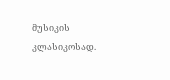მუსიკის კლასიკოსად.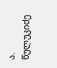ა. წულუკიძე